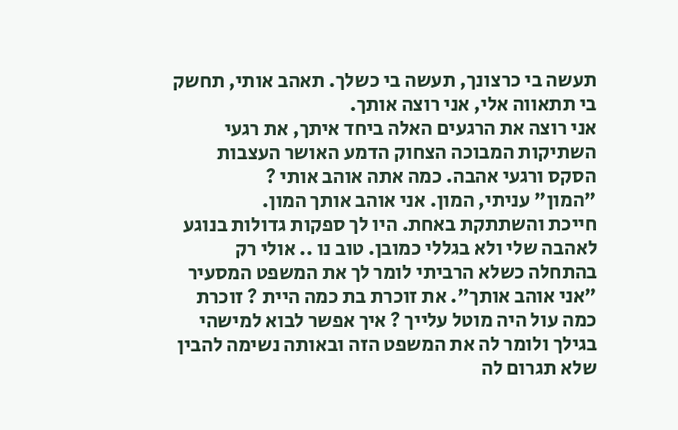תעשה בי כרצונך, תעשה בי כשלך. תאהב אותי, תחשק בי תתאווה אלי, אני רוצה אותך.
אני רוצה את הרגעים האלה ביחד איתך, את רגעי השתיקות המבוכה הצחוק הדמע האושר העצבות הסקס ורגעי אהבה. כמה אתה אוהב אותי ?
"המון" עניתי, המון. אני אוהב אותך המון.
חייכת והשתתקת באחת. היו לך ספקות גדולות בנוגע לאהבה שלי ולא בגללי כמובן. טוב נו .. אולי רק בהתחלה כשלא הרביתי לומר לך את המשפט המסעיר "אני אוהב אותך". את זוכרת בת כמה היית ? זוכרת כמה עול היה מוטל עלייך ? איך אפשר לבוא למישהי בגילך ולומר לה את המשפט הזה ובאותה נשימה להבין שלא תגרום לה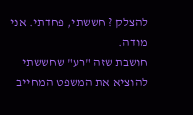להצלק ? חששתי, פחדתי. אני מודה.
חושבת שזה "רע" שחששתי להוציא את המשפט המחייב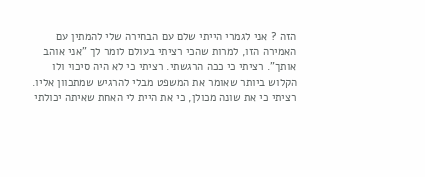הזה ? אני לגמרי הייתי שלם עם הבחירה שלי להמתין עם האמירה הזו, למרות שהכי רציתי בעולם לומר לך "אני אוהב אותך". רציתי כי ככה הרגשתי. רציתי כי לא היה סיכוי ולו הקלוש ביותר שאומר את המשפט מבלי להרגיש שמתכוון אליו. רציתי כי את שונה מכולן, כי את היית לי האחת שאיתה יכולתי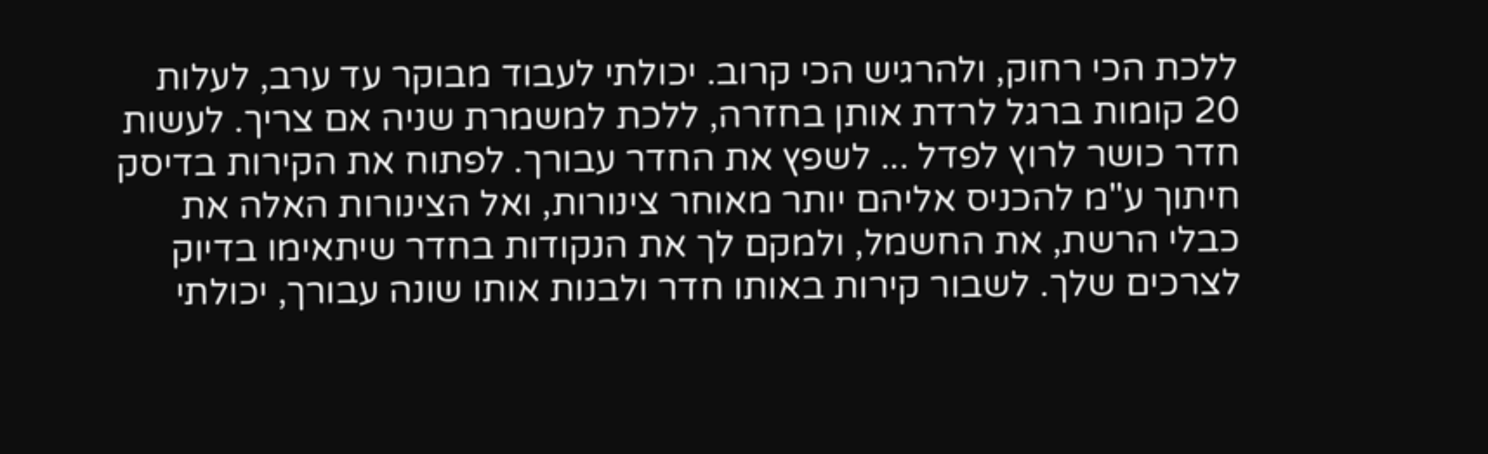ללכת הכי רחוק, ולהרגיש הכי קרוב. יכולתי לעבוד מבוקר עד ערב, לעלות 20 קומות ברגל לרדת אותן בחזרה, ללכת למשמרת שניה אם צריך. לעשות חדר כושר לרוץ לפדל ... לשפץ את החדר עבורך. לפתוח את הקירות בדיסק חיתוך ע"מ להכניס אליהם יותר מאוחר צינורות, ואל הצינורות האלה את כבלי הרשת, את החשמל, ולמקם לך את הנקודות בחדר שיתאימו בדיוק לצרכים שלך. לשבור קירות באותו חדר ולבנות אותו שונה עבורך, יכולתי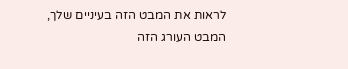לראות את המבט הזה בעיניים שלך, המבט העורג הזה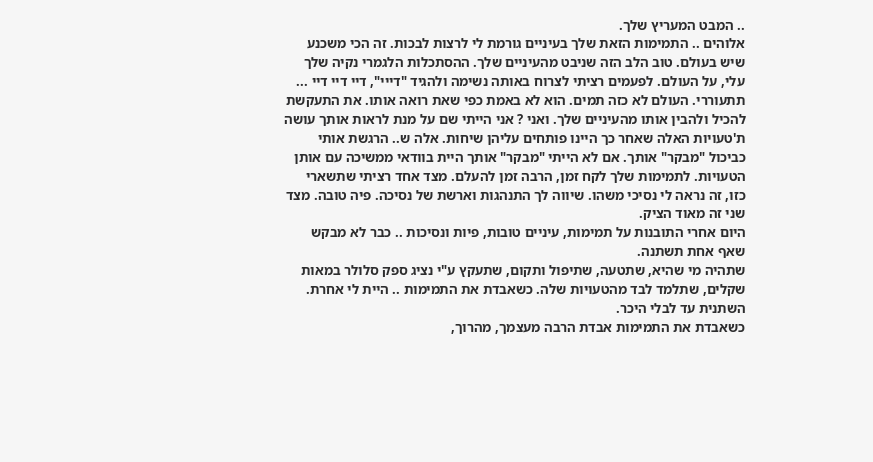.. המבט המעריץ שלך.
אלוהים .. התמימות הזאת שלך בעיניים גורמת לי לרצות לבכות. זה הכי משכנע שיש בעולם. טוב הלב הזה שניבט מהעיניים שלך. ההסתכלות הלגמרי נקיה שלך עלי, על העולם. לפעמים רציתי לצרוח באותה נשימה ולהגיד "דייי", דיי דיי דיי ... תתעוררי. העולם לא כזה תמים. הוא לא באמת כפי שאת רואה אותו. את התעקשת להכיל ולהבין אותו מהעיניים שלך. ואני ? אני הייתי שם על מנת לראות אותך עושה ת'טעויות האלה שאחר כך היינו פותחים עליהן שיחות. אלה ש.. הרגשת אותי כביכול "מבקר" אותך. אם לא הייתי "מבקר" אותך היית בוודאי ממשיכה עם אותן הטעויות. לתמימות שלך לקח זמן, הרבה זמן להעלם. מצד אחד רציתי שתשארי כזו, זה נראה לי נסיכי משהו. שיווה לך התנהגות וארשת של נסיכה. פיה טובה. מצד שני זה מאוד הציק.
היום אחרי התובנות על תמימות, עיניים טובות, פיות ונסיכות .. כבר לא מבקש שאף אחת תשתנה.
שתהיה מי שהיא, שתטעה, שתיפול ותקום, שתעקץ ע"י נציג ספק סלולר במאות שקלים, שתלמד לבד מהטעויות שלה. כשאבדת את התמימות .. היית לי אחרת. השתנית עד לבלי היכר.
כשאבדת את התמימות אבדת הרבה מעצמך, מהרוך,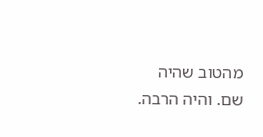מהטוב שהיה שם. והיה הרבה.